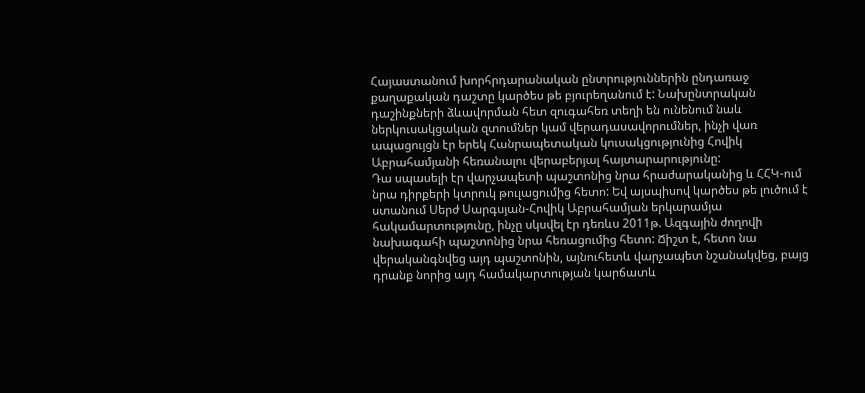Հայաստանում խորհրդարանական ընտրություններին ընդառաջ քաղաքական դաշտը կարծես թե բյուրեղանում է: Նախընտրական դաշինքների ձևավորման հետ զուգահեռ տեղի են ունենում նաև ներկուսակցական զտումներ կամ վերադասավորումներ, ինչի վառ ապացույցն էր երեկ Հանրապետական կուսակցությունից Հովիկ Աբրահամյանի հեռանալու վերաբերյալ հայտարարությունը:
Դա սպասելի էր վարչապետի պաշտոնից նրա հրաժարականից և ՀՀԿ-ում նրա դիրքերի կտրուկ թուլացումից հետո: Եվ այսպիսով կարծես թե լուծում է ստանում Սերժ Սարգսյան-Հովիկ Աբրահամյան երկարամյա հակամարտությունը, ինչը սկսվել էր դեռևս 2011թ. Ազգային ժողովի նախագահի պաշտոնից նրա հեռացումից հետո: Ճիշտ է, հետո նա վերականգնվեց այդ պաշտոնին, այնուհետև վարչապետ նշանակվեց, բայց դրանք նորից այդ համակարտության կարճատև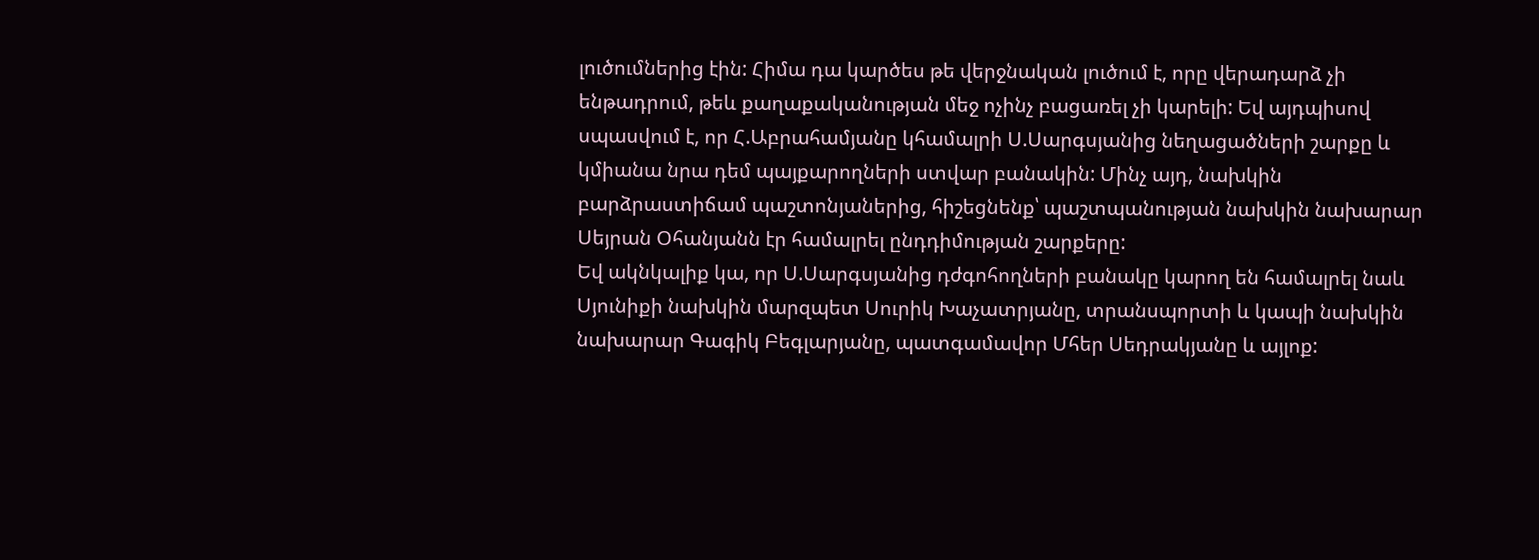լուծումներից էին: Հիմա դա կարծես թե վերջնական լուծում է, որը վերադարձ չի ենթադրում, թեև քաղաքականության մեջ ոչինչ բացառել չի կարելի: Եվ այդպիսով սպասվում է, որ Հ.Աբրահամյանը կհամալրի Ս.Սարգսյանից նեղացածների շարքը և կմիանա նրա դեմ պայքարողների ստվար բանակին: Մինչ այդ, նախկին բարձրաստիճամ պաշտոնյաներից, հիշեցնենք՝ պաշտպանության նախկին նախարար Սեյրան Օհանյանն էր համալրել ընդդիմության շարքերը:
Եվ ակնկալիք կա, որ Ս.Սարգսյանից դժգոհողների բանակը կարող են համալրել նաև Սյունիքի նախկին մարզպետ Սուրիկ Խաչատրյանը, տրանսպորտի և կապի նախկին նախարար Գագիկ Բեգլարյանը, պատգամավոր Մհեր Սեդրակյանը և այլոք: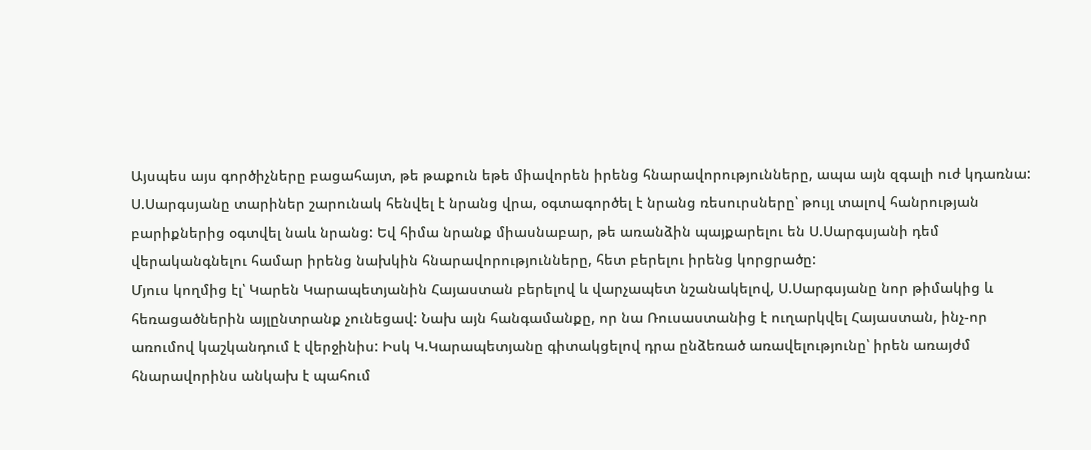Այսպես այս գործիչները բացահայտ, թե թաքուն եթե միավորեն իրենց հնարավորությունները, ապա այն զգալի ուժ կդառնա: Ս.Սարգսյանը տարիներ շարունակ հենվել է նրանց վրա, օգտագործել է նրանց ռեսուրսները՝ թույլ տալով հանրության բարիքներից օգտվել նաև նրանց: Եվ հիմա նրանք միասնաբար, թե առանձին պայքարելու են Ս.Սարգսյանի դեմ վերականգնելու համար իրենց նախկին հնարավորությունները, հետ բերելու իրենց կորցրածը:
Մյուս կողմից էլ՝ Կարեն Կարապետյանին Հայաստան բերելով և վարչապետ նշանակելով, Ս.Սարգսյանը նոր թիմակից և հեռացածներին այլընտրանք չունեցավ: Նախ այն հանգամանքը, որ նա Ռուսաստանից է ուղարկվել Հայաստան, ինչ-որ առումով կաշկանդում է վերջինիս: Իսկ Կ.Կարապետյանը գիտակցելով դրա ընձեռած առավելությունը՝ իրեն առայժմ հնարավորինս անկախ է պահում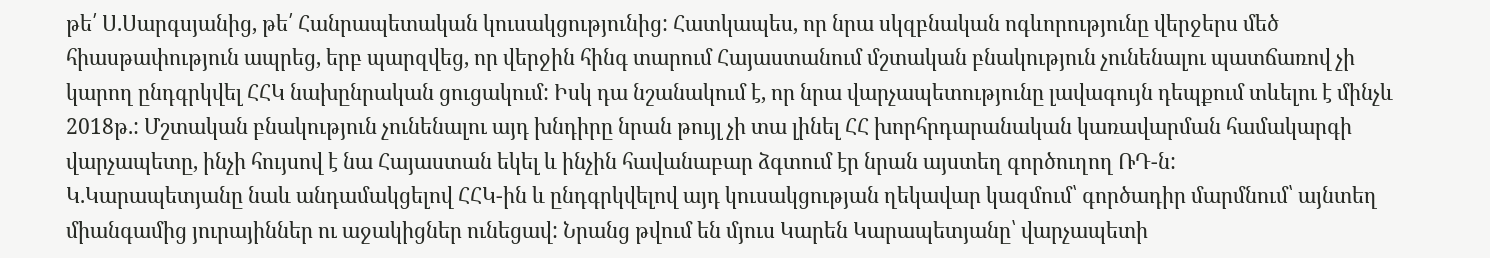թե՛ Ս.Սարգսյանից, թե՛ Հանրապետական կուսակցությունից: Հատկապես, որ նրա սկզբնական ոգևորությունը վերջերս մեծ հիասթափություն ապրեց, երբ պարզվեց, որ վերջին հինգ տարում Հայաստանում մշտական բնակություն չունենալու պատճառով չի կարող ընդգրկվել ՀՀԿ նախընրական ցուցակում: Իսկ դա նշանակում է, որ նրա վարչապետությունը լավագույն դեպքում տևելու է մինչև 2018թ.: Մշտական բնակություն չունենալու այդ խնդիրը նրան թույլ չի տա լինել ՀՀ խորհրդարանական կառավարման համակարգի վարչապետը, ինչի հույսով է նա Հայաստան եկել և ինչին հավանաբար ձգտում էր նրան այստեղ գործուղող ՌԴ-ն:
Կ.Կարապետյանը նաև անդամակցելով ՀՀԿ-ին և ընդգրկվելով այդ կուսակցության ղեկավար կազմում՝ գործադիր մարմնում՝ այնտեղ միանգամից յուրայիններ ու աջակիցներ ունեցավ: Նրանց թվում են մյուս Կարեն Կարապետյանը՝ վարչապետի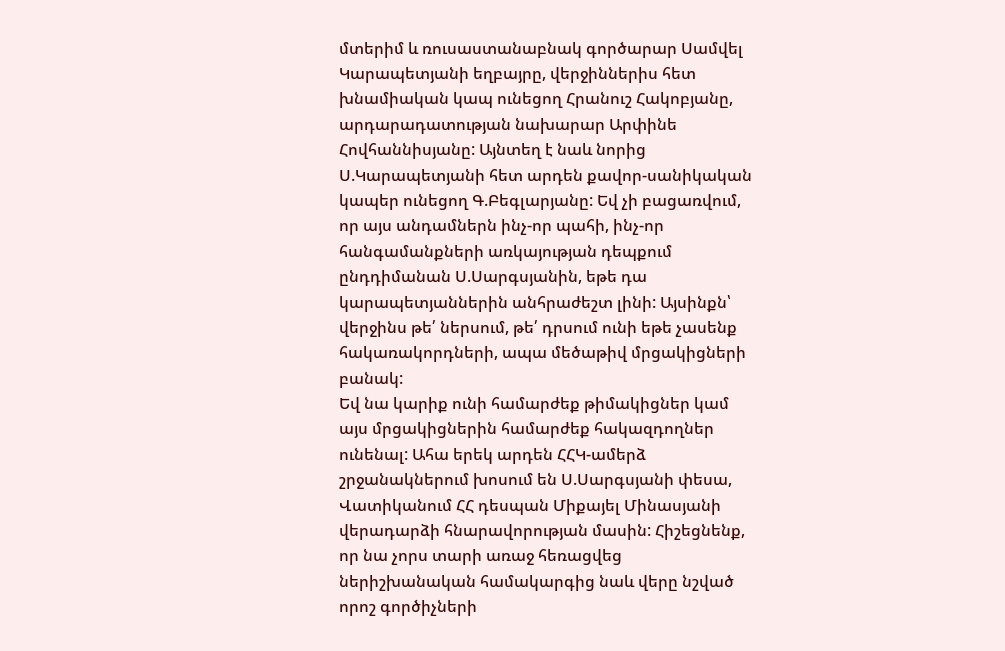մտերիմ և ռուսաստանաբնակ գործարար Սամվել Կարապետյանի եղբայրը, վերջիններիս հետ խնամիական կապ ունեցող Հրանուշ Հակոբյանը, արդարադատության նախարար Արփինե Հովհաննիսյանը: Այնտեղ է նաև նորից Ս.Կարապետյանի հետ արդեն քավոր-սանիկական կապեր ունեցող Գ.Բեգլարյանը: Եվ չի բացառվում, որ այս անդամներն ինչ-որ պահի, ինչ-որ հանգամանքների առկայության դեպքում ընդդիմանան Ս.Սարգսյանին, եթե դա կարապետյաններին անհրաժեշտ լինի: Այսինքն՝ վերջինս թե՛ ներսում, թե՛ դրսում ունի եթե չասենք հակառակորդների, ապա մեծաթիվ մրցակիցների բանակ:
Եվ նա կարիք ունի համարժեք թիմակիցներ կամ այս մրցակիցներին համարժեք հակազդողներ ունենալ: Ահա երեկ արդեն ՀՀԿ-ամերձ շրջանակներում խոսում են Ս.Սարգսյանի փեսա, Վատիկանում ՀՀ դեսպան Միքայել Մինասյանի վերադարձի հնարավորության մասին: Հիշեցնենք, որ նա չորս տարի առաջ հեռացվեց ներիշխանական համակարգից նաև վերը նշված որոշ գործիչների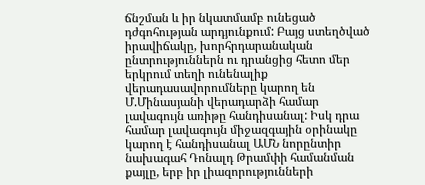ճնշման և իր նկատմամբ ունեցած դժգոհության արդյունքում: Բայց ստեղծված իրավիճակը, խորհրդարանական ընտրություններն ու դրանցից հետո մեր երկրում տեղի ունենալիք վերադասավորումները կարող են Մ.Մինասյանի վերադարձի համար լավագույն առիթը հանդիսանալ: Իսկ դրա համար լավագույն միջազգային օրինակը կարող է հանդիսանալ ԱՄՆ նորընտիր նախագահ Դոնալդ Թրամփի համանման քայլը, երբ իր լիազորությունների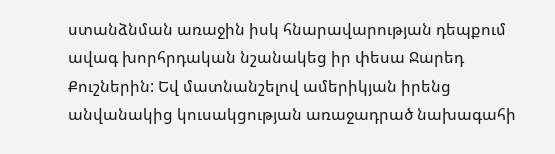ստանձնման առաջին իսկ հնարավարության դեպքում ավագ խորհրդական նշանակեց իր փեսա Ջարեդ Քուշներին: Եվ մատնանշելով ամերիկյան իրենց անվանակից կուսակցության առաջադրած նախագահի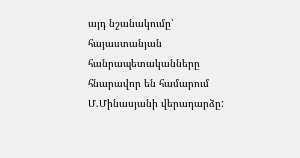այդ նշանակումը՝ հայաստանյան հանրապետականները հնարավոր են համարում Մ.Մինասյանի վերադարձը: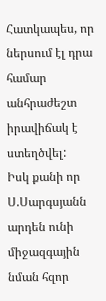Հատկապես, որ ներսում էլ դրա համար անհրաժեշտ իրավիճակ է ստեղծվել:
Իսկ քանի որ Ս.Սարգսյանն արդեն ունի միջազգային նման հզոր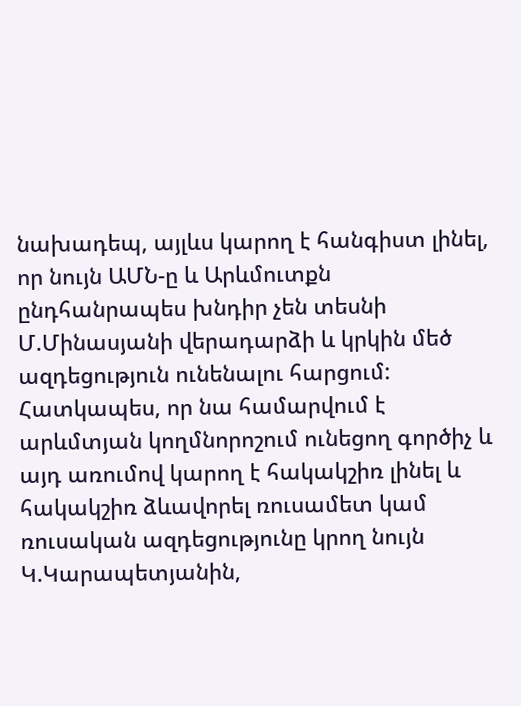նախադեպ, այլևս կարող է հանգիստ լինել, որ նույն ԱՄՆ-ը և Արևմուտքն ընդհանրապես խնդիր չեն տեսնի Մ.Մինասյանի վերադարձի և կրկին մեծ ազդեցություն ունենալու հարցում: Հատկապես, որ նա համարվում է արևմտյան կողմնորոշում ունեցող գործիչ և այդ առումով կարող է հակակշիռ լինել և հակակշիռ ձևավորել ռուսամետ կամ ռուսական ազդեցությունը կրող նույն Կ.Կարապետյանին,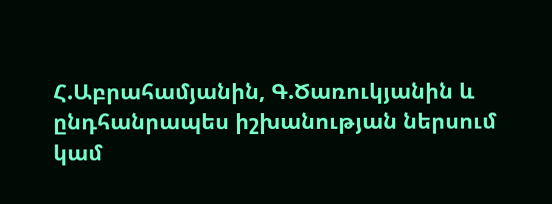Հ.Աբրահամյանին, Գ.Ծառուկյանին և ընդհանրապես իշխանության ներսում կամ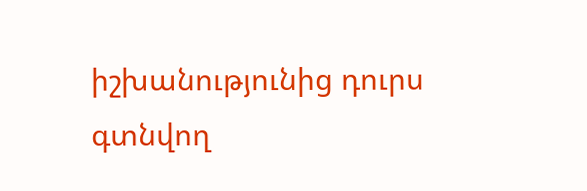իշխանությունից դուրս գտնվող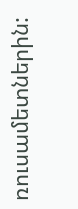ռուսամետներին: